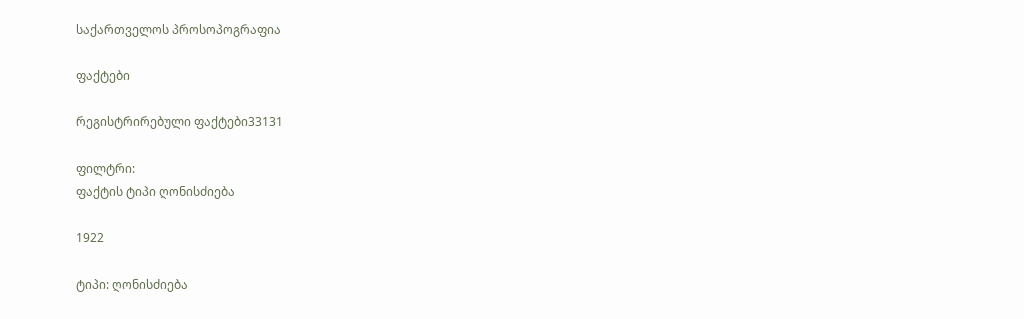საქართველოს პროსოპოგრაფია

ფაქტები

რეგისტრირებული ფაქტები33131

ფილტრი:
ფაქტის ტიპი ღონისძიება

1922

ტიპი: ღონისძიება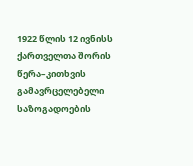1922 წლის 12 ივნისს ქართველთა შორის წერა–კითხვის გამავრცელებელი საზოგადოების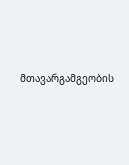მთავარგამგეობის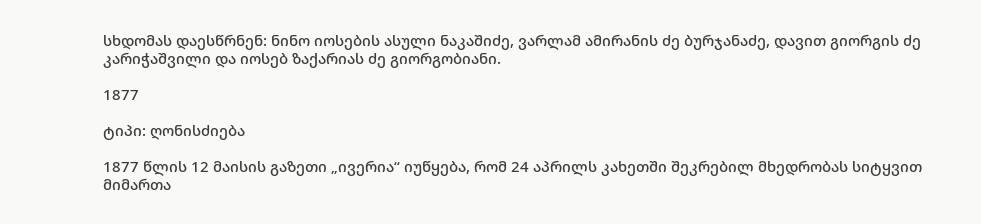სხდომას დაესწრნენ: ნინო იოსების ასული ნაკაშიძე, ვარლამ ამირანის ძე ბურჯანაძე, დავით გიორგის ძე კარიჭაშვილი და იოსებ ზაქარიას ძე გიორგობიანი.

1877

ტიპი: ღონისძიება

1877 წლის 12 მაისის გაზეთი „ივერია“ იუწყება, რომ 24 აპრილს კახეთში შეკრებილ მხედრობას სიტყვით მიმართა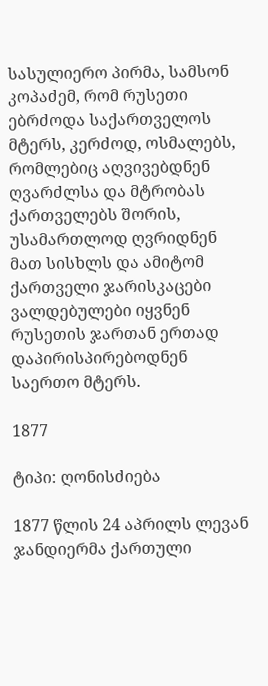სასულიერო პირმა, სამსონ კოპაძემ, რომ რუსეთი ებრძოდა საქართველოს მტერს, კერძოდ, ოსმალებს, რომლებიც აღვივებდნენ ღვარძლსა და მტრობას ქართველებს შორის, უსამართლოდ ღვრიდნენ მათ სისხლს და ამიტომ ქართველი ჯარისკაცები ვალდებულები იყვნენ რუსეთის ჯართან ერთად დაპირისპირებოდნენ საერთო მტერს.

1877

ტიპი: ღონისძიება

1877 წლის 24 აპრილს ლევან ჯანდიერმა ქართული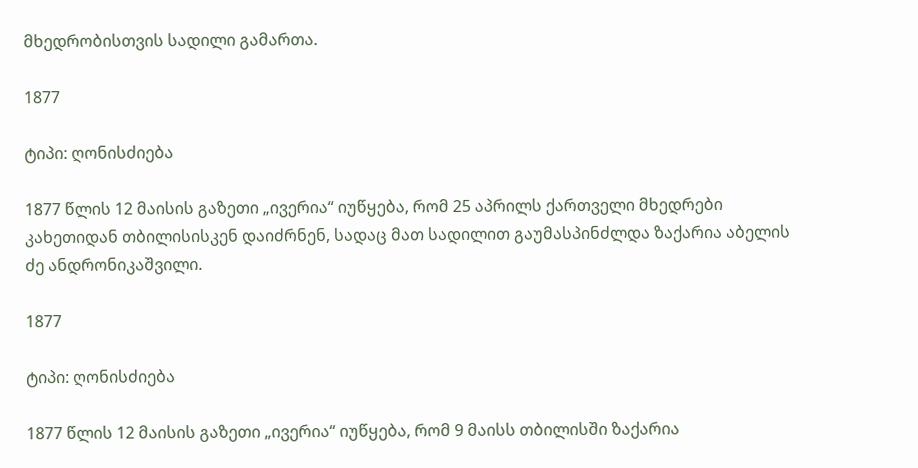მხედრობისთვის სადილი გამართა.

1877

ტიპი: ღონისძიება

1877 წლის 12 მაისის გაზეთი „ივერია“ იუწყება, რომ 25 აპრილს ქართველი მხედრები კახეთიდან თბილისისკენ დაიძრნენ, სადაც მათ სადილით გაუმასპინძლდა ზაქარია აბელის ძე ანდრონიკაშვილი.

1877

ტიპი: ღონისძიება

1877 წლის 12 მაისის გაზეთი „ივერია“ იუწყება, რომ 9 მაისს თბილისში ზაქარია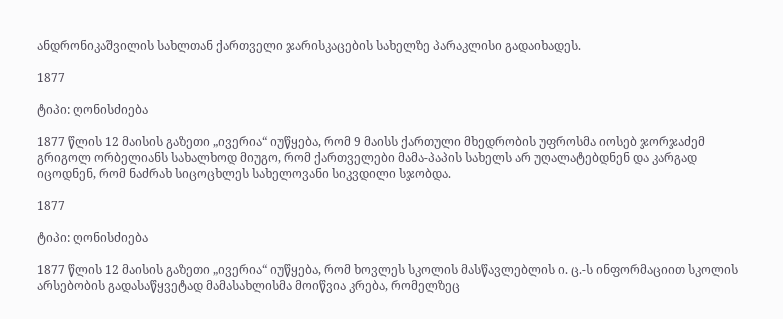ანდრონიკაშვილის სახლთან ქართველი ჯარისკაცების სახელზე პარაკლისი გადაიხადეს.

1877

ტიპი: ღონისძიება

1877 წლის 12 მაისის გაზეთი „ივერია“ იუწყება, რომ 9 მაისს ქართული მხედრობის უფროსმა იოსებ ჯორჯაძემ გრიგოლ ორბელიანს სახალხოდ მიუგო, რომ ქართველები მამა-პაპის სახელს არ უღალატებდნენ და კარგად იცოდნენ, რომ ნაძრახ სიცოცხლეს სახელოვანი სიკვდილი სჯობდა.

1877

ტიპი: ღონისძიება

1877 წლის 12 მაისის გაზეთი „ივერია“ იუწყება, რომ ხოვლეს სკოლის მასწავლებლის ი. ც.-ს ინფორმაციით სკოლის არსებობის გადასაწყვეტად მამასახლისმა მოიწვია კრება, რომელზეც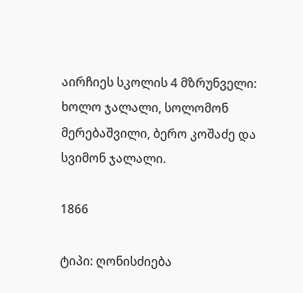აირჩიეს სკოლის 4 მზრუნველი: ხოლო ჯალალი, სოლომონ მერებაშვილი, ბერო კოშაძე და სვიმონ ჯალალი.

1866

ტიპი: ღონისძიება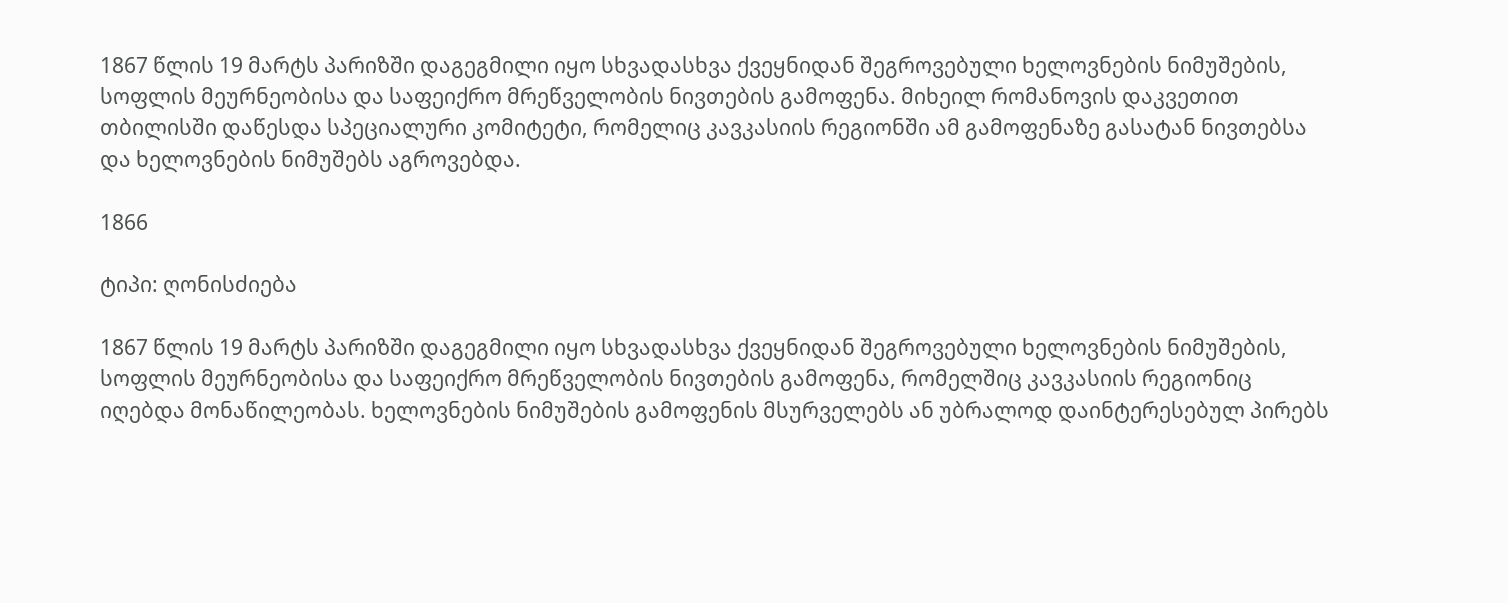1867 წლის 19 მარტს პარიზში დაგეგმილი იყო სხვადასხვა ქვეყნიდან შეგროვებული ხელოვნების ნიმუშების, სოფლის მეურნეობისა და საფეიქრო მრეწველობის ნივთების გამოფენა. მიხეილ რომანოვის დაკვეთით თბილისში დაწესდა სპეციალური კომიტეტი, რომელიც კავკასიის რეგიონში ამ გამოფენაზე გასატან ნივთებსა და ხელოვნების ნიმუშებს აგროვებდა.

1866

ტიპი: ღონისძიება

1867 წლის 19 მარტს პარიზში დაგეგმილი იყო სხვადასხვა ქვეყნიდან შეგროვებული ხელოვნების ნიმუშების, სოფლის მეურნეობისა და საფეიქრო მრეწველობის ნივთების გამოფენა, რომელშიც კავკასიის რეგიონიც იღებდა მონაწილეობას. ხელოვნების ნიმუშების გამოფენის მსურველებს ან უბრალოდ დაინტერესებულ პირებს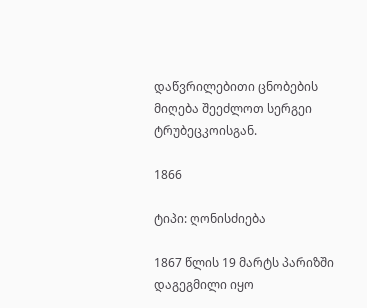დაწვრილებითი ცნობების მიღება შეეძლოთ სერგეი ტრუბეცკოისგან.

1866

ტიპი: ღონისძიება

1867 წლის 19 მარტს პარიზში დაგეგმილი იყო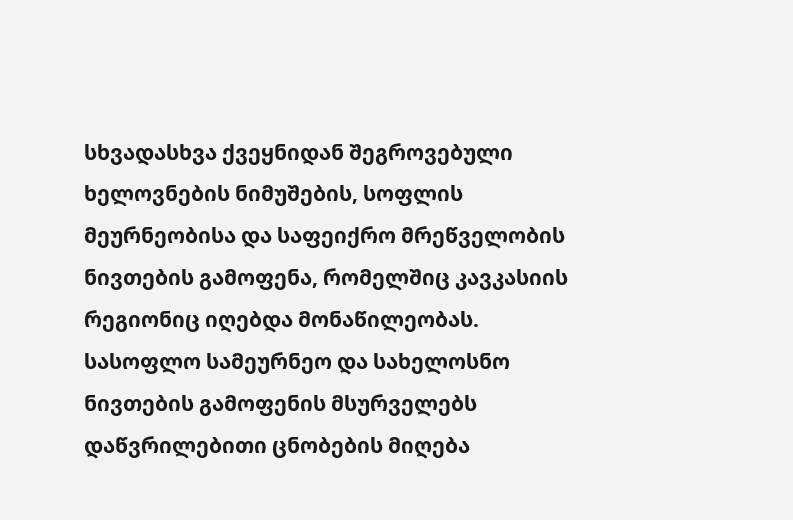სხვადასხვა ქვეყნიდან შეგროვებული ხელოვნების ნიმუშების, სოფლის მეურნეობისა და საფეიქრო მრეწველობის ნივთების გამოფენა, რომელშიც კავკასიის რეგიონიც იღებდა მონაწილეობას. სასოფლო სამეურნეო და სახელოსნო ნივთების გამოფენის მსურველებს დაწვრილებითი ცნობების მიღება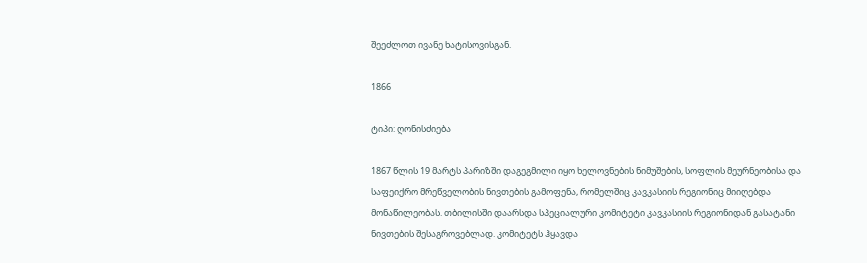შეეძლოთ ივანე ხატისოვისგან.

1866

ტიპი: ღონისძიება

1867 წლის 19 მარტს პარიზში დაგეგმილი იყო ხელოვნების ნიმუშების, სოფლის მეურნეობისა და საფეიქრო მრეწველობის ნივთების გამოფენა, რომელშიც კავკასიის რეგიონიც მიიღებდა მონაწილეობას. თბილისში დაარსდა სპეციალური კომიტეტი კავკასიის რეგიონიდან გასატანი ნივთების შესაგროვებლად. კომიტეტს ჰყავდა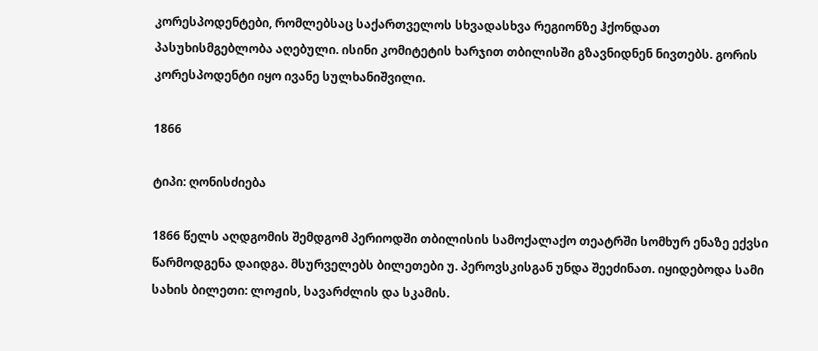კორესპოდენტები, რომლებსაც საქართველოს სხვადასხვა რეგიონზე ჰქონდათ პასუხისმგებლობა აღებული. ისინი კომიტეტის ხარჯით თბილისში გზავნიდნენ ნივთებს. გორის კორესპოდენტი იყო ივანე სულხანიშვილი.

1866

ტიპი: ღონისძიება

1866 წელს აღდგომის შემდგომ პერიოდში თბილისის სამოქალაქო თეატრში სომხურ ენაზე ექვსი წარმოდგენა დაიდგა. მსურველებს ბილეთები უ. პეროვსკისგან უნდა შეეძინათ. იყიდებოდა სამი სახის ბილეთი: ლოჟის, სავარძლის და სკამის.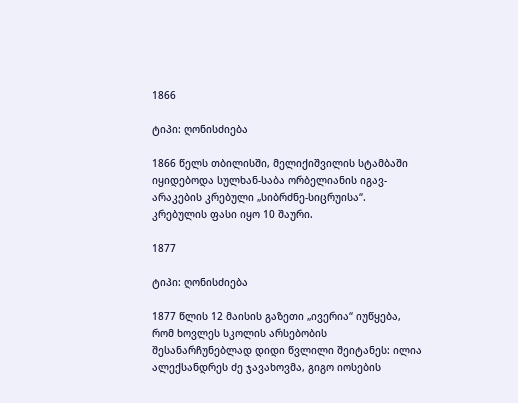1866

ტიპი: ღონისძიება

1866 წელს თბილისში, მელიქიშვილის სტამბაში იყიდებოდა სულხან-საბა ორბელიანის იგავ-არაკების კრებული „სიბრძნე-სიცრუისა“. კრებულის ფასი იყო 10 შაური.

1877

ტიპი: ღონისძიება

1877 წლის 12 მაისის გაზეთი „ივერია“ იუწყება, რომ ხოვლეს სკოლის არსებობის შესანარჩუნებლად დიდი წვლილი შეიტანეს: ილია ალექსანდრეს ძე ჯავახოვმა, გიგო იოსების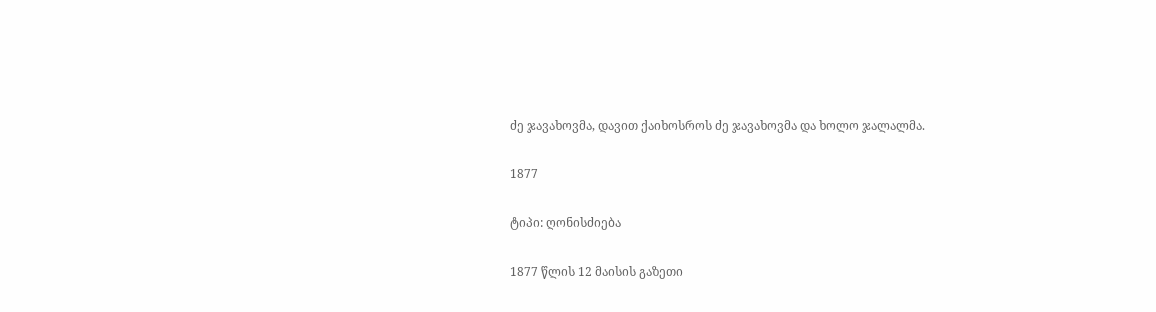ძე ჯავახოვმა, დავით ქაიხოსროს ძე ჯავახოვმა და ხოლო ჯალალმა.

1877

ტიპი: ღონისძიება

1877 წლის 12 მაისის გაზეთი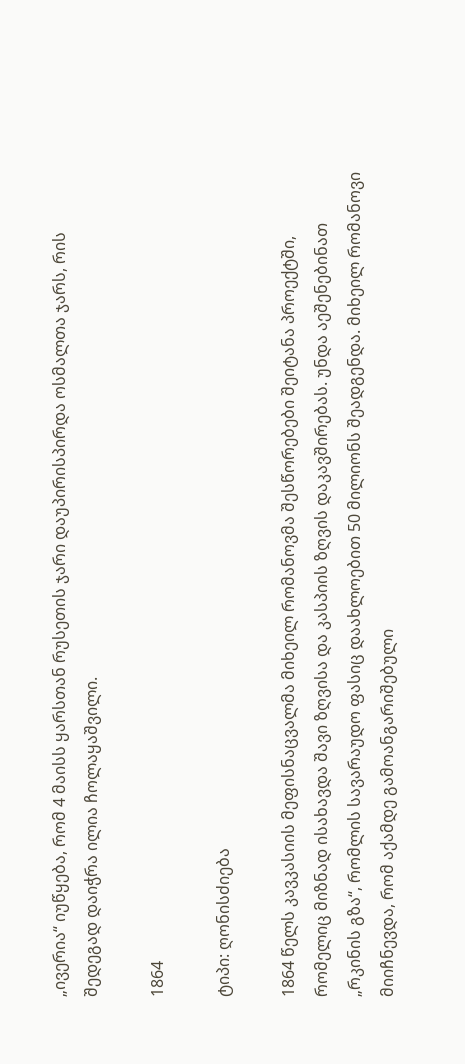„ივერია“ იუწყება, რომ 4 მაისს ყარსთან რუსეთის ჯარი დაუპირისპირდა ოსმალთა ჯარს, რის შედეგად დაიჭრა ილია ჩოლაყაშვილი.

1864

ტიპი: ღონისძიება

1864 წელს კავკასიის მეფისნაცვალმა მიხეილ რომანოვმა შესწორებები შეიტანა პროექტში, რომელიც მიზნად ისახავდა შავი ზღვისა და კასპიის ზღვის დაკავშირებას. უნდა აეშენებინათ „რკინის გზა“, რომლის სავარაუდო ფასიც დაახლოებით 50 მილიონს შეადგენდა. მიხეილ რომანოვი მიიჩნევდა, რომ აქამდე გამოანგარიშებული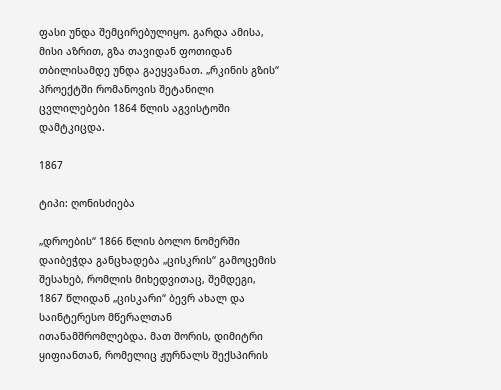ფასი უნდა შემცირებულიყო. გარდა ამისა, მისი აზრით, გზა თავიდან ფოთიდან თბილისამდე უნდა გაეყვანათ. „რკინის გზის“ პროექტში რომანოვის შეტანილი ცვლილებები 1864 წლის აგვისტოში დამტკიცდა.

1867

ტიპი: ღონისძიება

„დროების“ 1866 წლის ბოლო ნომერში დაიბეჭდა განცხადება „ცისკრის“ გამოცემის შესახებ, რომლის მიხედვითაც, შემდეგი, 1867 წლიდან „ცისკარი“ ბევრ ახალ და საინტერესო მწერალთან ითანამშრომლებდა. მათ შორის, დიმიტრი ყიფიანთან, რომელიც ჟურნალს შექსპირის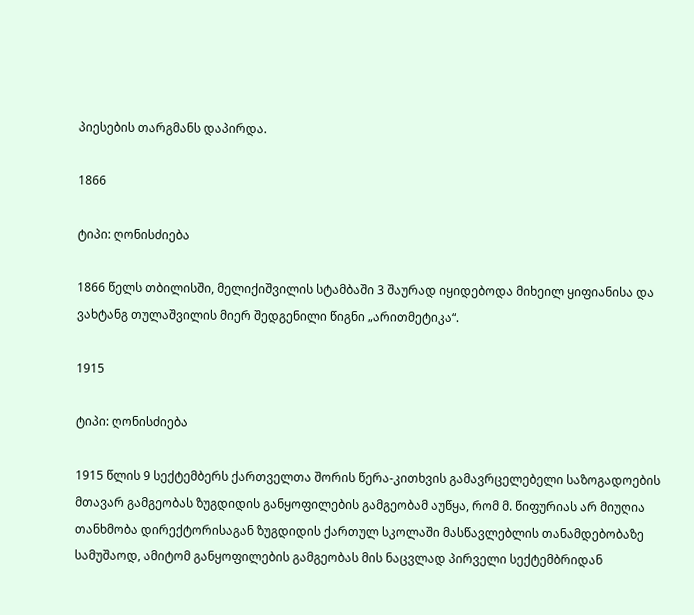პიესების თარგმანს დაპირდა.

1866

ტიპი: ღონისძიება

1866 წელს თბილისში, მელიქიშვილის სტამბაში 3 შაურად იყიდებოდა მიხეილ ყიფიანისა და ვახტანგ თულაშვილის მიერ შედგენილი წიგნი „არითმეტიკა“.

1915

ტიპი: ღონისძიება

1915 წლის 9 სექტემბერს ქართველთა შორის წერა-კითხვის გამავრცელებელი საზოგადოების მთავარ გამგეობას ზუგდიდის განყოფილების გამგეობამ აუწყა, რომ მ. წიფურიას არ მიუღია თანხმობა დირექტორისაგან ზუგდიდის ქართულ სკოლაში მასწავლებლის თანამდებობაზე სამუშაოდ, ამიტომ განყოფილების გამგეობას მის ნაცვლად პირველი სექტემბრიდან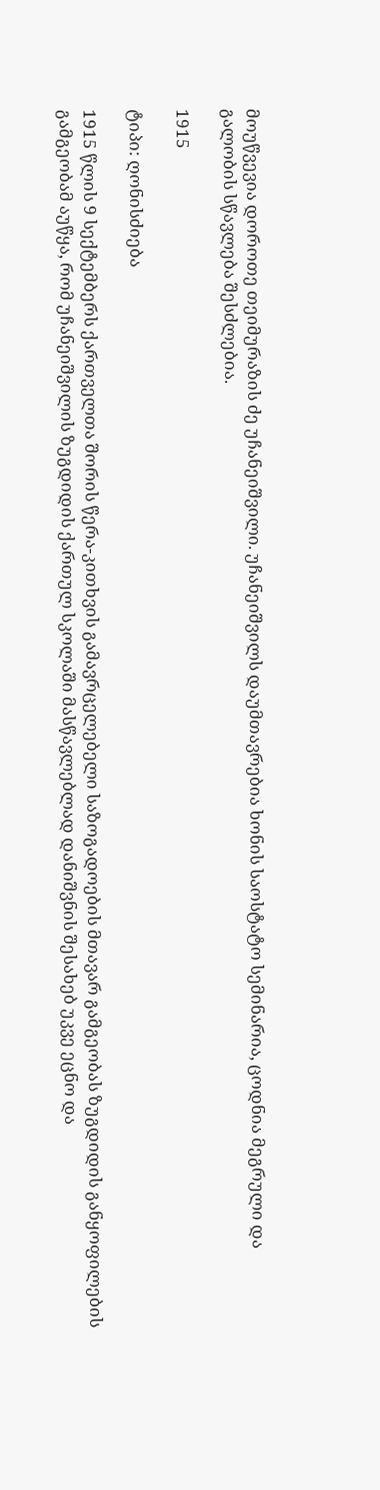მოუწვევია დოროთე თეიმურაზის ძე უჩანეიშვილი. უჩანეიშვილს დაუმთავრებია ხონის საოსტატო სემინარია, ცოდნია მეგრული და გალობის სწავლება შესძლებია.

1915

ტიპი: ღონისძიება

1915 წლის 9 სექტემბერს ქართველთა შორის წერა-კითხვის გამავრცელებელი საზოგადოების მთავარ გამგეობას ზუგდიდის განყოფილების გამგეობამ აუწყა, რომ უჩანეიშვილის ზუგდიდის ქართულ სკოლაში მასწავლებლად დანიშვნის შესახებ უკვე ეცნო და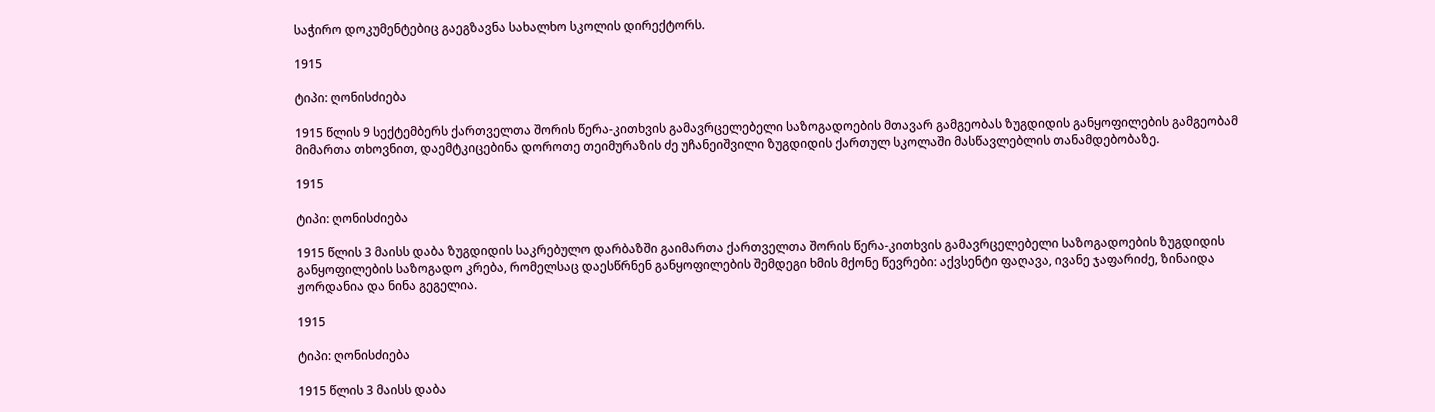საჭირო დოკუმენტებიც გაეგზავნა სახალხო სკოლის დირექტორს.

1915

ტიპი: ღონისძიება

1915 წლის 9 სექტემბერს ქართველთა შორის წერა-კითხვის გამავრცელებელი საზოგადოების მთავარ გამგეობას ზუგდიდის განყოფილების გამგეობამ მიმართა თხოვნით, დაემტკიცებინა დოროთე თეიმურაზის ძე უჩანეიშვილი ზუგდიდის ქართულ სკოლაში მასწავლებლის თანამდებობაზე.

1915

ტიპი: ღონისძიება

1915 წლის 3 მაისს დაბა ზუგდიდის საკრებულო დარბაზში გაიმართა ქართველთა შორის წერა-კითხვის გამავრცელებელი საზოგადოების ზუგდიდის განყოფილების საზოგადო კრება, რომელსაც დაესწრნენ განყოფილების შემდეგი ხმის მქონე წევრები: აქვსენტი ფაღავა, ივანე ჯაფარიძე, ზინაიდა ჟორდანია და ნინა გეგელია.

1915

ტიპი: ღონისძიება

1915 წლის 3 მაისს დაბა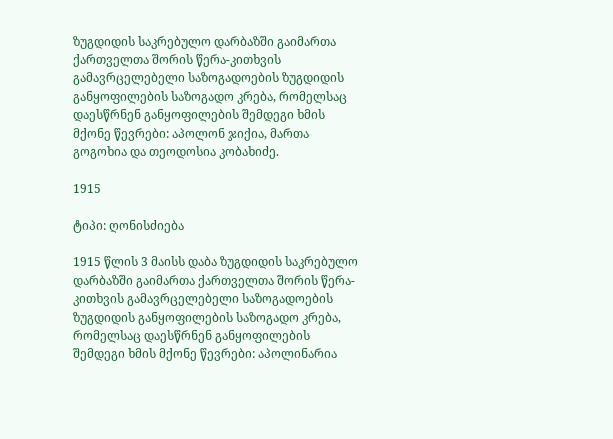ზუგდიდის საკრებულო დარბაზში გაიმართა ქართველთა შორის წერა-კითხვის გამავრცელებელი საზოგადოების ზუგდიდის განყოფილების საზოგადო კრება, რომელსაც დაესწრნენ განყოფილების შემდეგი ხმის მქონე წევრები: აპოლონ ჯიქია, მართა გოგოხია და თეოდოსია კობახიძე.

1915

ტიპი: ღონისძიება

1915 წლის 3 მაისს დაბა ზუგდიდის საკრებულო დარბაზში გაიმართა ქართველთა შორის წერა-კითხვის გამავრცელებელი საზოგადოების ზუგდიდის განყოფილების საზოგადო კრება, რომელსაც დაესწრნენ განყოფილების შემდეგი ხმის მქონე წევრები: აპოლინარია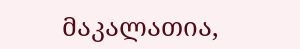მაკალათია,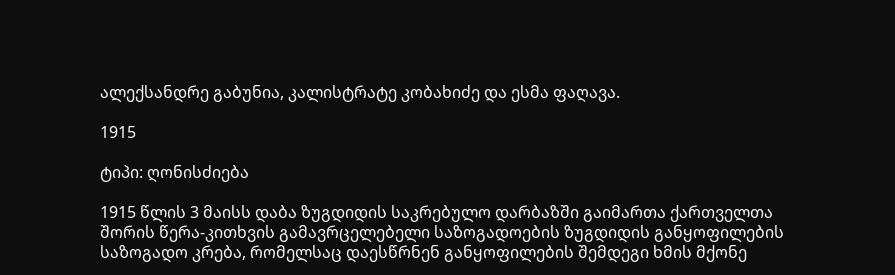ალექსანდრე გაბუნია, კალისტრატე კობახიძე და ესმა ფაღავა.

1915

ტიპი: ღონისძიება

1915 წლის 3 მაისს დაბა ზუგდიდის საკრებულო დარბაზში გაიმართა ქართველთა შორის წერა-კითხვის გამავრცელებელი საზოგადოების ზუგდიდის განყოფილების საზოგადო კრება, რომელსაც დაესწრნენ განყოფილების შემდეგი ხმის მქონე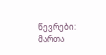წევრები: მართა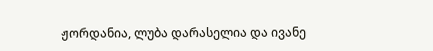ჟორდანია, ლუბა დარასელია და ივანე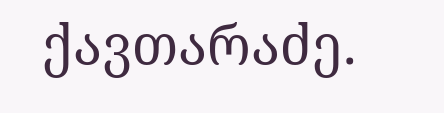ქავთარაძე.